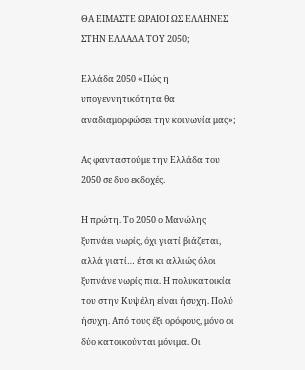ΘΑ ΕΙΜΑΣΤΕ ΩΡΑΙΟΙ ΩΣ ΕΛΛΗΝΕΣ ΣΤΗΝ ΕΛΛΑΔΑ ΤΟΥ 2050;

Ελλάδα 2050 «Πώς η υπογεννητικότητα θα αναδιαμορφώσει την κοινωνία μας»;

Ας φανταστούμε την Ελλάδα του 2050 σε δυο εκδοχές.

Η πρώτη. Το 2050 ο Μανώλης ξυπνάει νωρίς, όχι γιατί βιάζεται, αλλά γιατί… έτσι κι αλλιώς όλοι ξυπνάνε νωρίς πια. Η πολυκατοικία του στην Κυψέλη είναι ήσυχη. Πολύ ήσυχη. Από τους έξι ορόφους, μόνο οι δύο κατοικούνται μόνιμα. Οι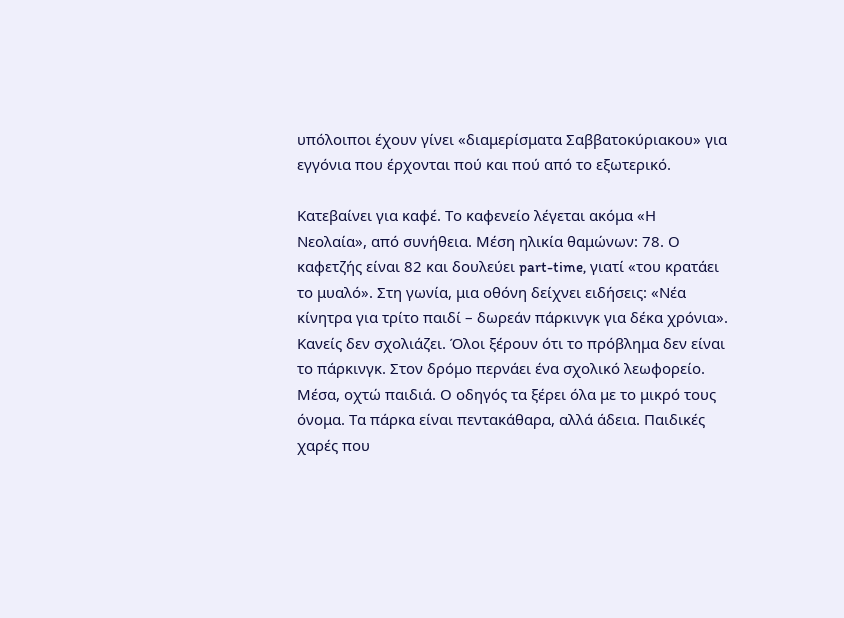υπόλοιποι έχουν γίνει «διαμερίσματα Σαββατοκύριακου» για εγγόνια που έρχονται πού και πού από το εξωτερικό.

Κατεβαίνει για καφέ. Το καφενείο λέγεται ακόμα «Η Νεολαία», από συνήθεια. Μέση ηλικία θαμώνων: 78. Ο καφετζής είναι 82 και δουλεύει part-time, γιατί «του κρατάει το μυαλό». Στη γωνία, μια οθόνη δείχνει ειδήσεις: «Νέα κίνητρα για τρίτο παιδί – δωρεάν πάρκινγκ για δέκα χρόνια». Κανείς δεν σχολιάζει. Όλοι ξέρουν ότι το πρόβλημα δεν είναι το πάρκινγκ. Στον δρόμο περνάει ένα σχολικό λεωφορείο. Μέσα, οχτώ παιδιά. Ο οδηγός τα ξέρει όλα με το μικρό τους όνομα. Τα πάρκα είναι πεντακάθαρα, αλλά άδεια. Παιδικές χαρές που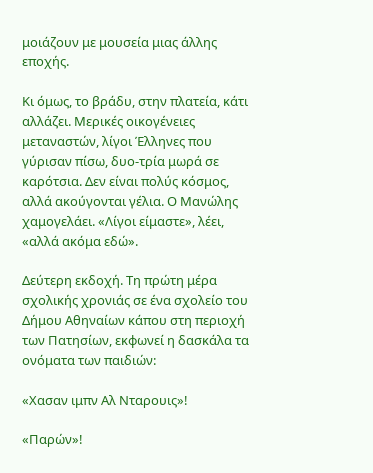μοιάζουν με μουσεία μιας άλλης εποχής.

Κι όμως, το βράδυ, στην πλατεία, κάτι αλλάζει. Μερικές οικογένειες μεταναστών, λίγοι Έλληνες που γύρισαν πίσω, δυο-τρία μωρά σε καρότσια. Δεν είναι πολύς κόσμος, αλλά ακούγονται γέλια. Ο Μανώλης χαμογελάει. «Λίγοι είμαστε», λέει, «αλλά ακόμα εδώ».

Δεύτερη εκδοχή. Τη πρώτη μέρα σχολικής χρονιάς σε ένα σχολείο του Δήμου Αθηναίων κάπου στη περιοχή των Πατησίων, εκφωνεί η δασκάλα τα ονόματα των παιδιών:

«Χασαν ιμπν Αλ Νταρουις»!

«Παρών»!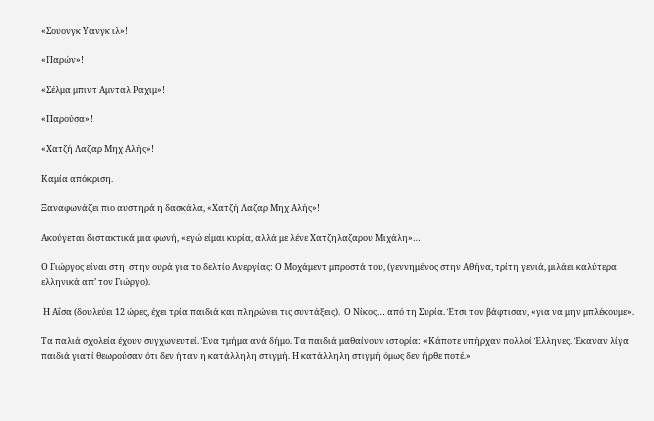«Σουονγκ Υανγκ ιλ»!

«Παρών»!

«Σέλμα μπιντ Αμνταλ Ραχιμ»!

«Παρούσα»!

«Χατζή Λαζαρ Μηχ Αλής»!

Καμία απόκριση.

Ξαναφωνάζει πιο αυστηρά η δασκάλα, «Χατζή Λαζαρ Μηχ Αλής»!

Ακούγεται διστακτικά μια φωνή, «εγώ είμαι κυρία, αλλά με λένε Χατζηλαζαρου Μιχάλη»…

Ο Γιώργος είναι στη  στην ουρά για το δελτίο Ανεργίας: Ο Μοχάμεντ μπροστά του, (γεννημένος στην Αθήνα, τρίτη γενιά, μιλάει καλύτερα ελληνικά απ’ τον Γιώργο).

 Η Αΐσα (δουλεύει 12 ώρες, έχει τρία παιδιά και πληρώνει τις συντάξεις).  Ο Νίκος… από τη Συρία. Έτσι τον βάφτισαν, «για να μην μπλέκουμε».

Τα παλιά σχολεία έχουν συγχωνευτεί. Ένα τμήμα ανά δήμο. Τα παιδιά μαθαίνουν ιστορία: «Κάποτε υπήρχαν πολλοί Έλληνες. Έκαναν λίγα παιδιά γιατί θεωρούσαν ότι δεν ήταν η κατάλληλη στιγμή. Η κατάλληλη στιγμή όμως δεν ήρθε ποτέ.»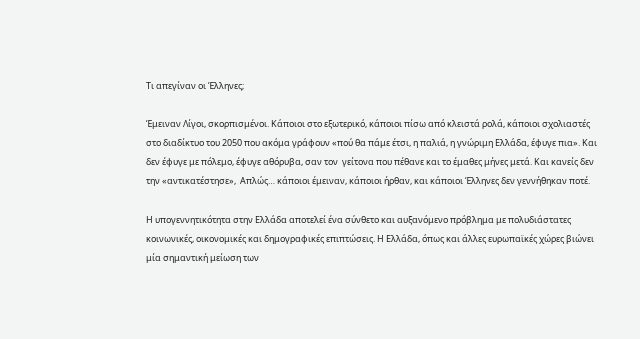Τι απεγίναν οι Έλληνες;

Έμειναν Λίγοι, σκορπισμένοι. Κάποιοι στο εξωτερικό, κάποιοι πίσω από κλειστά ρολά, κάποιοι σχολιαστές στο διαδίκτυο του 2050 που ακόμα γράφουν «πού θα πάμε έτσι, η παλιά, η γνώριμη Ελλάδα, έφυγε πια». Και δεν έφυγε με πόλεμο, έφυγε αθόρυβα, σαν τον  γείτονα που πέθανε και το έμαθες μήνες μετά. Και κανείς δεν την «αντικατέστησε»,  Απλώς… κάποιοι έμειναν, κάποιοι ήρθαν, και κάποιοι Έλληνες δεν γεννήθηκαν ποτέ.

Η υπογεννητικότητα στην Ελλάδα αποτελεί ένα σύνθετο και αυξανόμενο πρόβλημα με πολυδιάστατες κοινωνικές, οικονομικές και δημογραφικές επιπτώσεις. Η Ελλάδα, όπως και άλλες ευρωπαϊκές χώρες βιώνει μία σημαντική μείωση των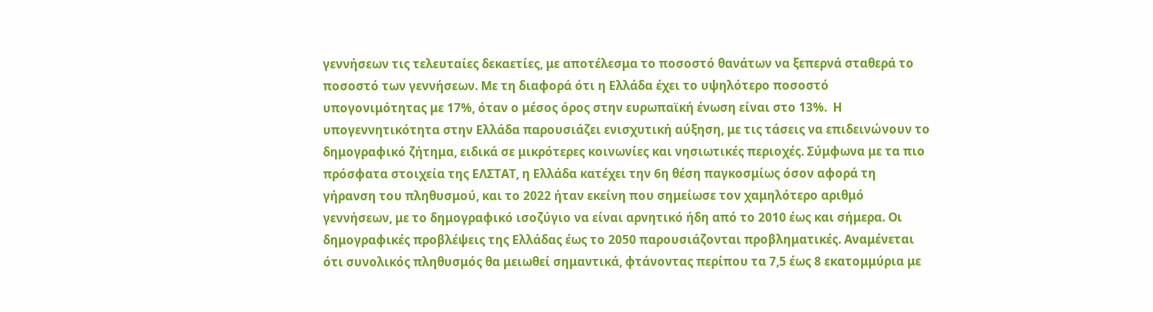γεννήσεων τις τελευταίες δεκαετίες, με αποτέλεσμα το ποσοστό θανάτων να ξεπερνά σταθερά το ποσοστό των γεννήσεων. Με τη διαφορά ότι η Ελλάδα έχει το υψηλότερο ποσοστό υπογονιμότητας με 17%, όταν ο μέσος όρος στην ευρωπαϊκή ένωση είναι στο 13%.  Η υπογεννητικότητα στην Ελλάδα παρουσιάζει ενισχυτική αύξηση, με τις τάσεις να επιδεινώνουν το δημογραφικό ζήτημα, ειδικά σε μικρότερες κοινωνίες και νησιωτικές περιοχές. Σύμφωνα με τα πιο πρόσφατα στοιχεία της ΕΛΣΤΑΤ, η Ελλάδα κατέχει την 6η θέση παγκοσμίως όσον αφορά τη γήρανση του πληθυσμού, και το 2022 ήταν εκείνη που σημείωσε τον χαμηλότερο αριθμό γεννήσεων, με το δημογραφικό ισοζύγιο να είναι αρνητικό ήδη από το 2010 έως και σήμερα. Οι δημογραφικές προβλέψεις της Ελλάδας έως το 2050 παρουσιάζονται προβληματικές. Αναμένεται ότι συνολικός πληθυσμός θα μειωθεί σημαντικά, φτάνοντας περίπου τα 7,5 έως 8 εκατομμύρια με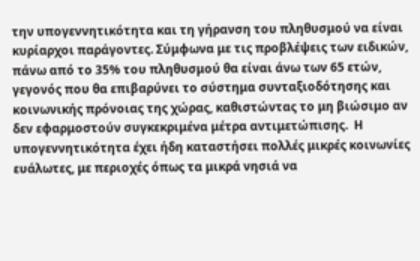την υπογεννητικότητα και τη γήρανση του πληθυσμού να είναι κυρίαρχοι παράγοντες. Σύμφωνα με τις προβλέψεις των ειδικών, πάνω από το 35% του πληθυσμού θα είναι άνω των 65 ετών, γεγονός που θα επιβαρύνει το σύστημα συνταξιοδότησης και κοινωνικής πρόνοιας της χώρας, καθιστώντας το μη βιώσιμο αν δεν εφαρμοστούν συγκεκριμένα μέτρα αντιμετώπισης.  Η υπογεννητικότητα έχει ήδη καταστήσει πολλές μικρές κοινωνίες ευάλωτες, με περιοχές όπως τα μικρά νησιά να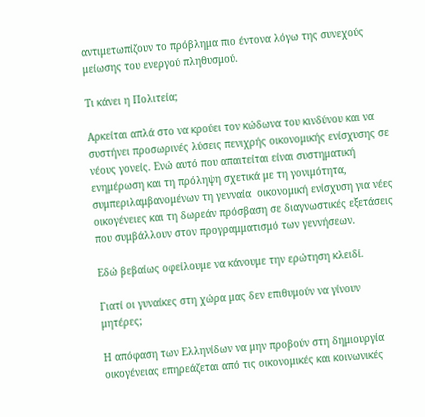αντιμετωπίζουν το πρόβλημα πιο έντονα λόγω της συνεχούς μείωσης του ενεργού πληθυσμού.

Τι κάνει η Πολιτεία;

Αρκείται απλά στο να κρούει τον κώδωνα του κινδύνου και να  συστήνει προσωρινές λύσεις πενιχρής οικονομικής ενίσχυσης σε νέους γονείς. Ενώ αυτό που απαιτείται είναι συστηματική  ενημέρωση και τη πρόληψη σχετικά με τη γονιμότητα, συμπεριλαμβανομένων τη γενναία  οικονομική ενίσχυση για νέες οικογένειες και τη δωρεάν πρόσβαση σε διαγνωστικές εξετάσεις που συμβάλλουν στον προγραμματισμό των γεννήσεων.

Εδώ βεβαίως οφείλουμε να κάνουμε την ερώτηση κλειδί.

Γιατί οι γυναίκες στη χώρα μας δεν επιθυμούν να γίνουν μητέρες;

Η απόφαση των Ελληνίδων να μην προβούν στη δημιουργία οικογένειας επηρεάζεται από τις οικονομικές και κοινωνικές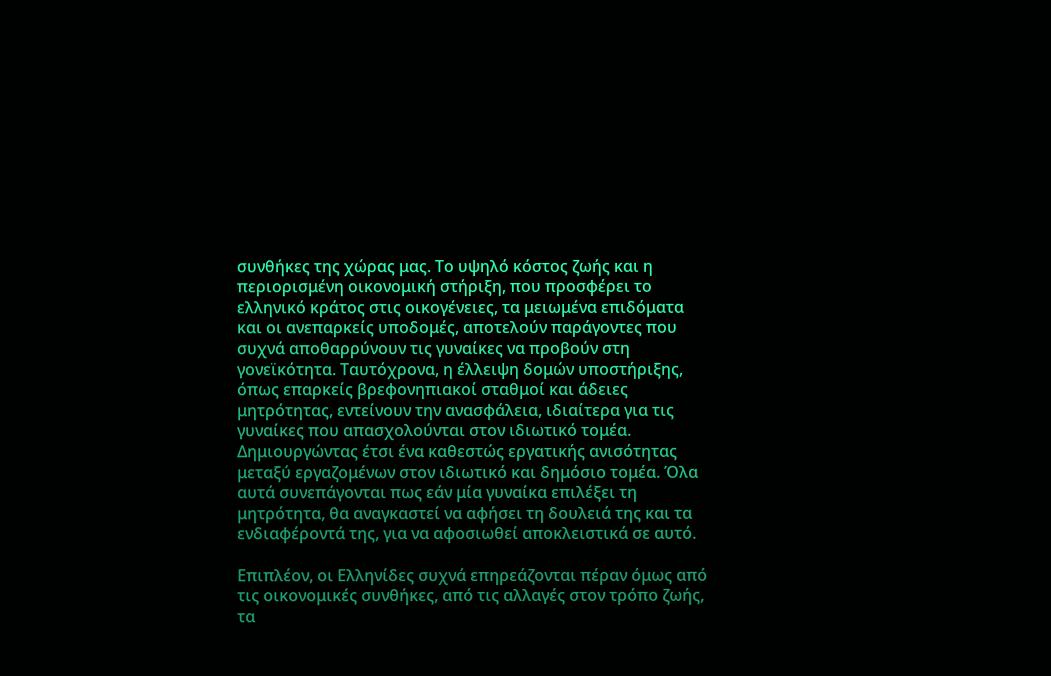συνθήκες της χώρας μας. Το υψηλό κόστος ζωής και η περιορισμένη οικονομική στήριξη, που προσφέρει το ελληνικό κράτος στις οικογένειες, τα μειωμένα επιδόματα και οι ανεπαρκείς υποδομές, αποτελούν παράγοντες που συχνά αποθαρρύνουν τις γυναίκες να προβούν στη γονεϊκότητα. Ταυτόχρονα, η έλλειψη δομών υποστήριξης, όπως επαρκείς βρεφονηπιακοί σταθμοί και άδειες μητρότητας, εντείνουν την ανασφάλεια, ιδιαίτερα για τις γυναίκες που απασχολούνται στον ιδιωτικό τομέα. Δημιουργώντας έτσι ένα καθεστώς εργατικής ανισότητας μεταξύ εργαζομένων στον ιδιωτικό και δημόσιο τομέα. Όλα αυτά συνεπάγονται πως εάν μία γυναίκα επιλέξει τη μητρότητα, θα αναγκαστεί να αφήσει τη δουλειά της και τα ενδιαφέροντά της, για να αφοσιωθεί αποκλειστικά σε αυτό.

Επιπλέον, οι Ελληνίδες συχνά επηρεάζονται πέραν όμως από τις οικονομικές συνθήκες, από τις αλλαγές στον τρόπο ζωής, τα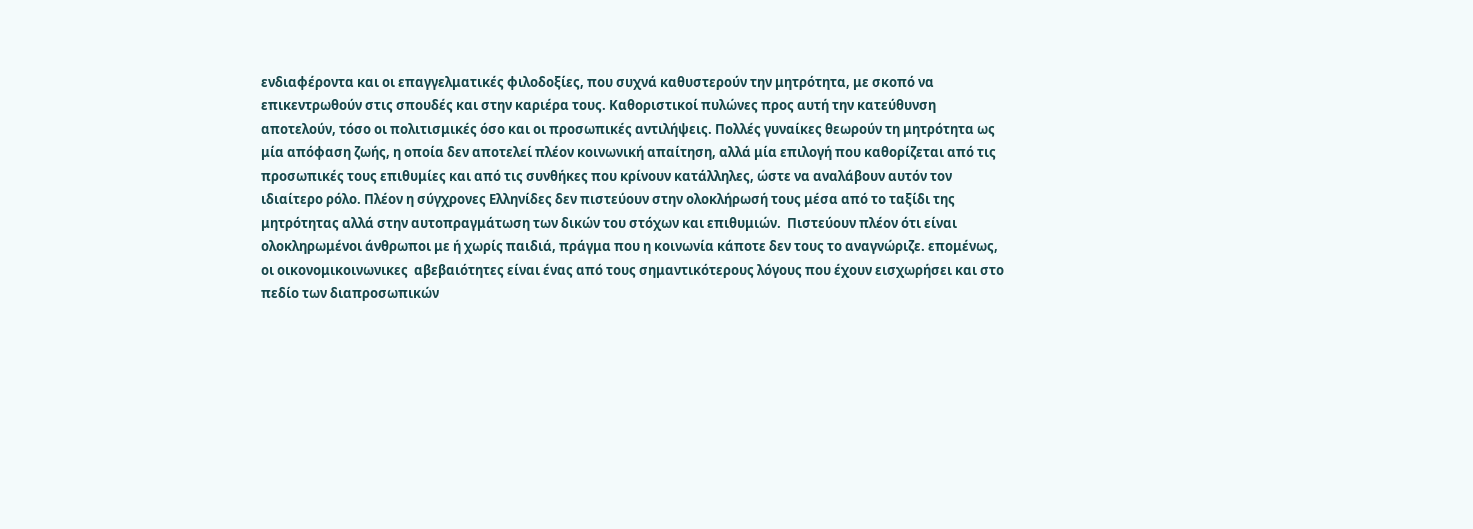ενδιαφέροντα και οι επαγγελματικές φιλοδοξίες, που συχνά καθυστερούν την μητρότητα, με σκοπό να επικεντρωθούν στις σπουδές και στην καριέρα τους. Καθοριστικοί πυλώνες προς αυτή την κατεύθυνση αποτελούν, τόσο οι πολιτισμικές όσο και οι προσωπικές αντιλήψεις. Πολλές γυναίκες θεωρούν τη μητρότητα ως μία απόφαση ζωής, η οποία δεν αποτελεί πλέον κοινωνική απαίτηση, αλλά μία επιλογή που καθορίζεται από τις προσωπικές τους επιθυμίες και από τις συνθήκες που κρίνουν κατάλληλες, ώστε να αναλάβουν αυτόν τον ιδιαίτερο ρόλο. Πλέον η σύγχρονες Ελληνίδες δεν πιστεύουν στην ολοκλήρωσή τους μέσα από το ταξίδι της μητρότητας αλλά στην αυτοπραγμάτωση των δικών του στόχων και επιθυμιών.  Πιστεύουν πλέον ότι είναι ολοκληρωμένοι άνθρωποι με ή χωρίς παιδιά, πράγμα που η κοινωνία κάποτε δεν τους το αναγνώριζε. επομένως, οι οικονομικοινωνικες  αβεβαιότητες είναι ένας από τους σημαντικότερους λόγους που έχουν εισχωρήσει και στο πεδίο των διαπροσωπικών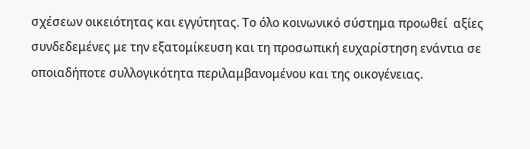σχέσεων οικειότητας και εγγύτητας. Το όλο κοινωνικό σύστημα προωθεί  αξίες συνδεδεμένες με την εξατομίκευση και τη προσωπική ευχαρίστηση ενάντια σε οποιαδήποτε συλλογικότητα περιλαμβανομένου και της οικογένειας.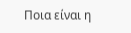Ποια είναι η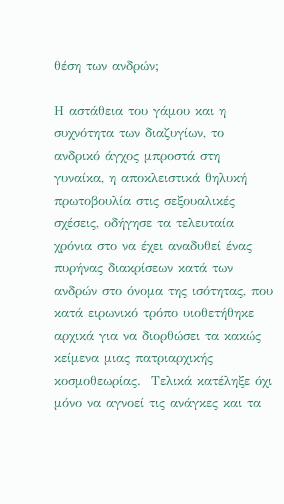θέση των ανδρών;

Η αστάθεια του γάμου και η συχνότητα των διαζυγίων, το ανδρικό άγχος μπροστά στη γυναίκα, η αποκλειστικά θηλυκή πρωτοβουλία στις σεξουαλικές σχέσεις, οδήγησε τα τελευταία χρόνια στο να έχει αναδυθεί ένας πυρήνας διακρίσεων κατά των ανδρών στο όνομα της ισότητας, που κατά ειρωνικό τρόπο υιοθετήθηκε αρχικά για να διορθώσει τα κακώς κείμενα μιας πατριαρχικής κοσμοθεωρίας.  Τελικά κατέληξε όχι μόνο να αγνοεί τις ανάγκες και τα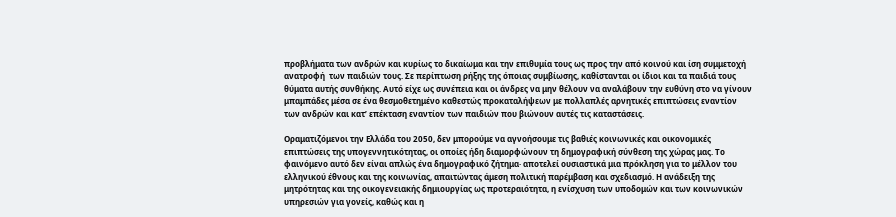προβλήματα των ανδρών και κυρίως το δικαίωμα και την επιθυμία τους ως προς την από κοινού και ίση συμμετοχή ανατροφή  των παιδιών τους. Σε περίπτωση ρήξης της όποιας συμβίωσης, καθίστανται οι ίδιοι και τα παιδιά τους θύματα αυτής συνθήκης. Αυτό είχε ως συνέπεια και οι άνδρες να μην θέλουν να αναλάβουν την ευθύνη στο να γίνουν μπαμπάδες μέσα σε ένα θεσμοθετημένο καθεστώς προκαταλήψεων με πολλαπλές αρνητικές επιπτώσεις εναντίον των ανδρών και κατ’ επέκταση εναντίον των παιδιών που βιώνουν αυτές τις καταστάσεις.

Οραματιζόμενοι την Ελλάδα του 2050, δεν μπορούμε να αγνοήσουμε τις βαθιές κοινωνικές και οικονομικές επιπτώσεις της υπογεννητικότητας, οι οποίες ήδη διαμορφώνουν τη δημογραφική σύνθεση της χώρας μας. Το φαινόμενο αυτό δεν είναι απλώς ένα δημογραφικό ζήτημα· αποτελεί ουσιαστικά μια πρόκληση για το μέλλον του ελληνικού έθνους και της κοινωνίας, απαιτώντας άμεση πολιτική παρέμβαση και σχεδιασμό. Η ανάδειξη της μητρότητας και της οικογενειακής δημιουργίας ως προτεραιότητα, η ενίσχυση των υποδομών και των κοινωνικών υπηρεσιών για γονείς, καθώς και η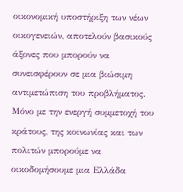οικονομική υποστήριξη των νέων οικογενειών, αποτελούν βασικούς άξονες που μπορούν να συνεισφέρουν σε μια βιώσιμη αντιμετώπιση του προβλήματος. Μόνο με την ενεργή συμμετοχή του κράτους, της κοινωνίας και των πολιτών μπορούμε να οικοδομήσουμε μια Ελλάδα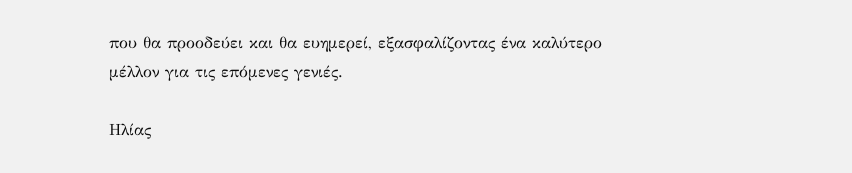που θα προοδεύει και θα ευημερεί, εξασφαλίζοντας ένα καλύτερο μέλλον για τις επόμενες γενιές.

Ηλίας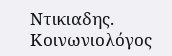Ντικιαδης. Κοινωνιολόγος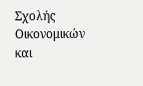Σχολής Οικονομικών και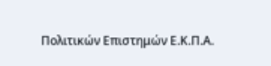Πολιτικών Επιστημών Ε.Κ.Π.Α.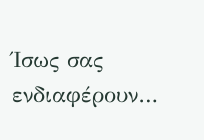Ίσως σας ενδιαφέρουν…